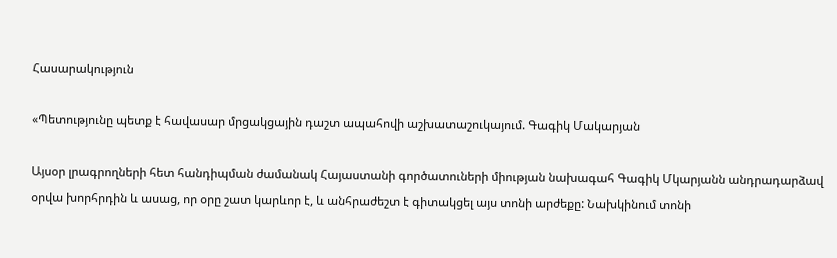Հասարակություն

«Պետությունը պետք է հավասար մրցակցային դաշտ ապահովի աշխատաշուկայում. Գագիկ Մակարյան

Այսօր լրագրողների հետ հանդիպման ժամանակ Հայաստանի գործատուների միության նախագահ Գագիկ Մկարյանն անդրադարձավ օրվա խորհրդին և ասաց, որ օրը շատ կարևոր է, և անհրաժեշտ է գիտակցել այս տոնի արժեքը: Նախկինում տոնի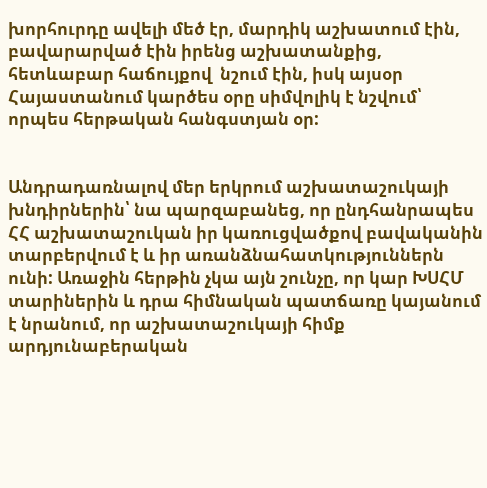խորհուրդը ավելի մեծ էր, մարդիկ աշխատում էին, բավարարված էին իրենց աշխատանքից, հետևաբար հաճույքով  նշում էին, իսկ այսօր Հայաստանում կարծես օրը սիմվոլիկ է նշվում՝ որպես հերթական հանգստյան օր:


Անդրադառնալով մեր երկրում աշխատաշուկայի խնդիրներին՝ նա պարզաբանեց, որ ընդհանրապես ՀՀ աշխատաշուկան իր կառուցվածքով բավականին տարբերվում է և իր առանձնահատկություններն ունի: Առաջին հերթին չկա այն շունչը, որ կար ԽՍՀՄ տարիներին և դրա հիմնական պատճառը կայանում է նրանում, որ աշխատաշուկայի հիմք արդյունաբերական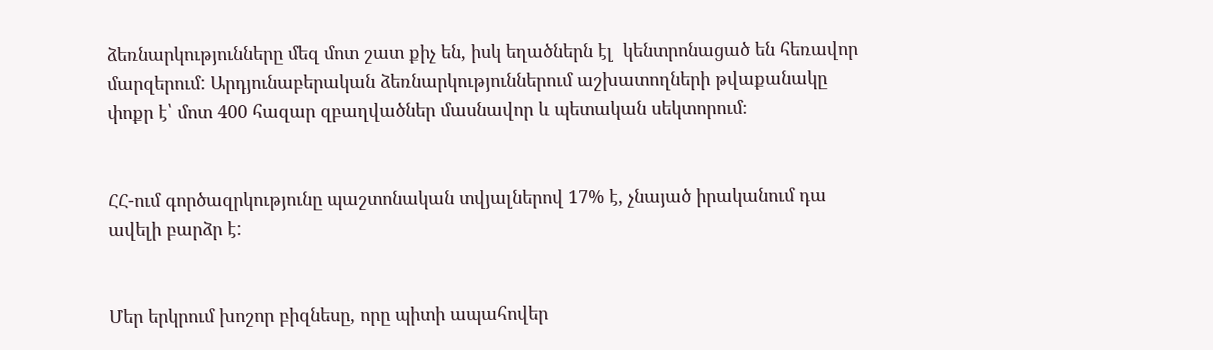ձեռնարկությունները մեզ մոտ շատ քիչ են, իսկ եղածներն էլ  կենտրոնացած են հեռավոր մարզերում: Արդյունաբերական ձեռնարկություններում աշխատողների թվաքանակը փոքր է՝ մոտ 400 հազար զբաղվածներ մասնավոր և պետական սեկտորում։


ՀՀ-ում գործազրկությունը պաշտոնական տվյալներով 17% է, չնայած իրականում դա ավելի բարձր է:


Մեր երկրում խոշոր բիզնեսը, որը պիտի ապահովեր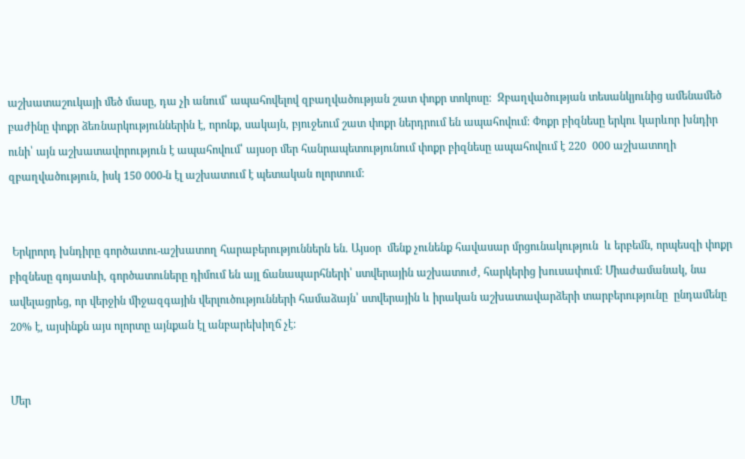աշխատաշուկայի մեծ մասը, դա չի անում՝ ապահովելով զբաղվածության շատ փոքր տոկոսը:  Զբաղվածության տեսանկյունից ամենամեծ բաժինը փոքր ձեռնարկություններին է, որոնք, սակայն, բյուջեում շատ փոքր ներդրում են ապահովում: Փոքր բիզնեսը երկու կարևոր խնդիր ունի՝ այն աշխատավորություն է ապահովում՝ այսօր մեր հանրապետությունում փոքր բիզնեսը ապահովում է 220  000 աշխատողի զբաղվածություն, իսկ 150 000-ն էլ աշխատում է պետական ոլորտում:


 Երկրորդ խնդիրը գործատու-աշխատող հարաբերություններն են. Այսօր  մենք չունենք հավասար մրցունակություն  և երբեմն, որպեսզի փոքր բիզնեսը գոյատևի, գործատուները դիմում են այլ ճանապարհների՝ ստվերային աշխատուժ, հարկերից խուսափում: Միաժամանակ, նա ավելացրեց, որ վերջին միջազգային վերլուծությունների համաձայն՝ ստվերային և իրական աշխատավարձերի տարբերությունը  ընդամենը 20% է, այսինքն այս ոլորտը այնքան էլ անբարեխիղճ չէ:


Մեր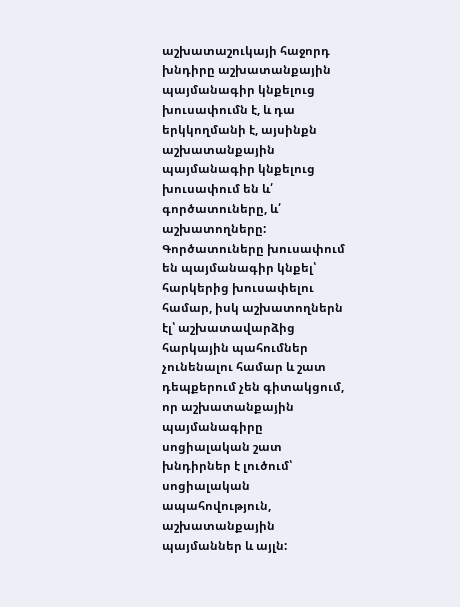աշխատաշուկայի հաջորդ խնդիրը աշխատանքային պայմանագիր կնքելուց խուսափումն է, և դա երկկողմանի է, այսինքն աշխատանքային պայմանագիր կնքելուց խուսափում են և՛ գործատուները, և՛ աշխատողները: Գործատուները խուսափում են պայմանագիր կնքել՝ հարկերից խուսափելու համար, իսկ աշխատողներն էլ՝ աշխատավարձից հարկային պահումներ չունենալու համար և շատ դեպքերում չեն գիտակցում, որ աշխատանքային պայմանագիրը սոցիալական շատ խնդիրներ է լուծում՝ սոցիալական ապահովություն, աշխատանքային պայմաններ և այլն: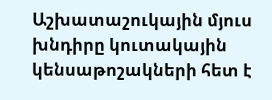Աշխատաշուկային մյուս խնդիրը կուտակային կենսաթոշակների հետ է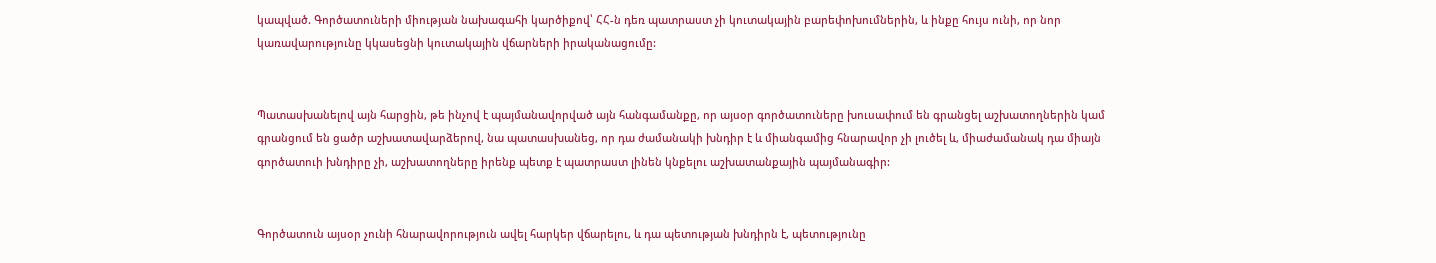կապված. Գործատուների միության նախագահի կարծիքով՝ ՀՀ-ն դեռ պատրաստ չի կուտակային բարեփոխումներին, և ինքը հույս ունի, որ նոր կառավարությունը կկասեցնի կուտակային վճարների իրականացումը:


Պատասխանելով այն հարցին, թե ինչով է պայմանավորված այն հանգամանքը, որ այսօր գործատուները խուսափում են գրանցել աշխատողներին կամ գրանցում են ցածր աշխատավարձերով, նա պատասխանեց, որ դա ժամանակի խնդիր է և միանգամից հնարավոր չի լուծել և, միաժամանակ դա միայն գործատուի խնդիրը չի, աշխատողները իրենք պետք է պատրաստ լինեն կնքելու աշխատանքային պայմանագիր:


Գործատուն այսօր չունի հնարավորություն ավել հարկեր վճարելու, և դա պետության խնդիրն է, պետությունը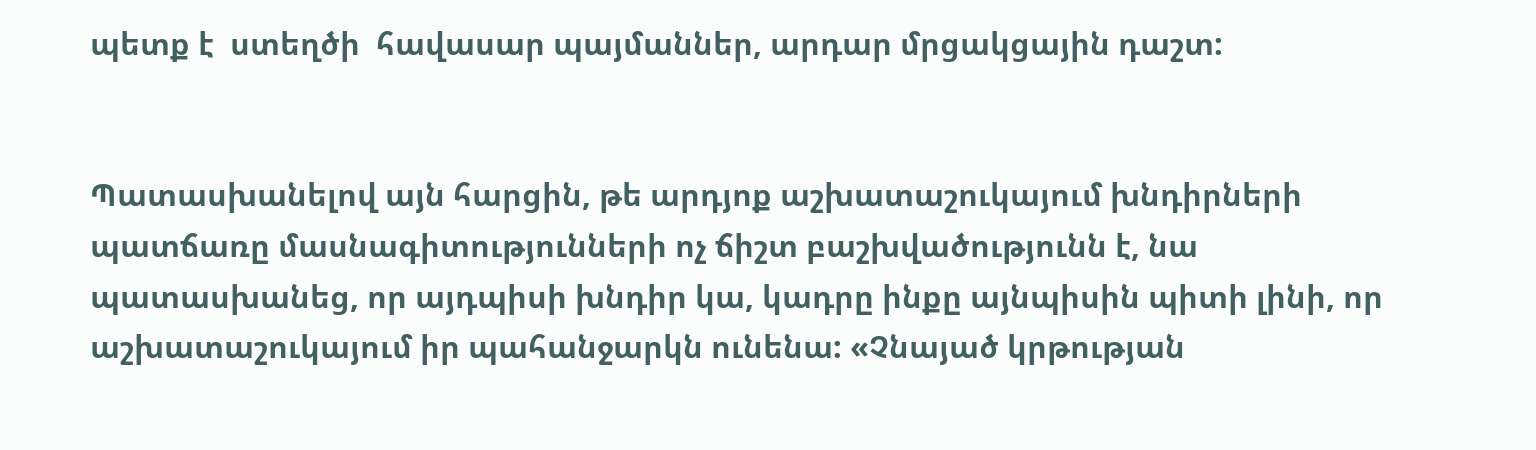պետք է  ստեղծի  հավասար պայմաններ, արդար մրցակցային դաշտ:


Պատասխանելով այն հարցին, թե արդյոք աշխատաշուկայում խնդիրների պատճառը մասնագիտությունների ոչ ճիշտ բաշխվածությունն է, նա պատասխանեց, որ այդպիսի խնդիր կա, կադրը ինքը այնպիսին պիտի լինի, որ աշխատաշուկայում իր պահանջարկն ունենա: «Չնայած կրթության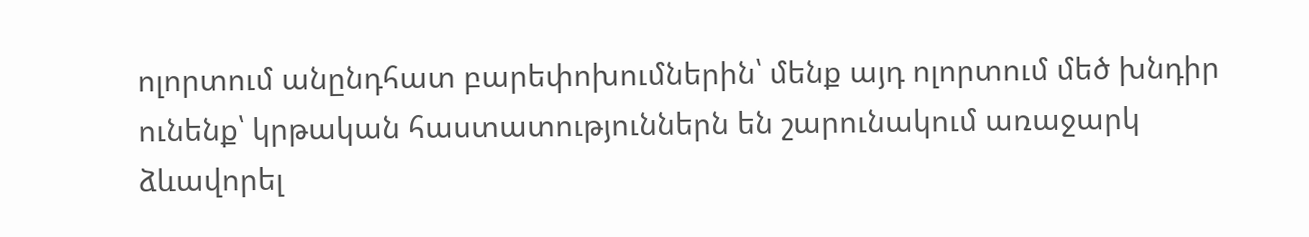ոլորտում անընդհատ բարեփոխումներին՝ մենք այդ ոլորտում մեծ խնդիր ունենք՝ կրթական հաստատություններն են շարունակում առաջարկ ձևավորել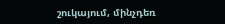շուկայում, մինչդեռ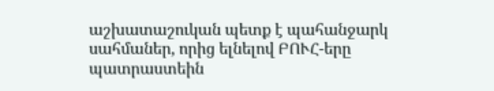աշխատաշուկան պետք է պահանջարկ սահմաներ, որից ելնելով ԲՈՒՀ-երը պատրաստեին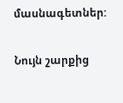մասնագետներ:

Նույն շարքից